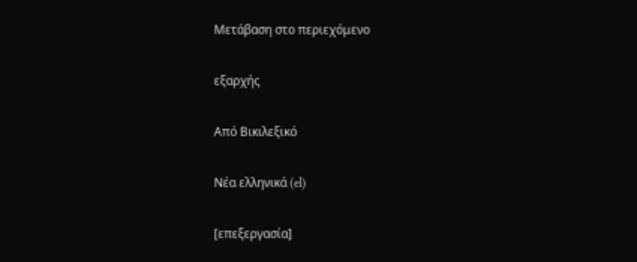Μετάβαση στο περιεχόμενο

εξαρχής

Από Βικιλεξικό

Νέα ελληνικά (el)

[επεξεργασία]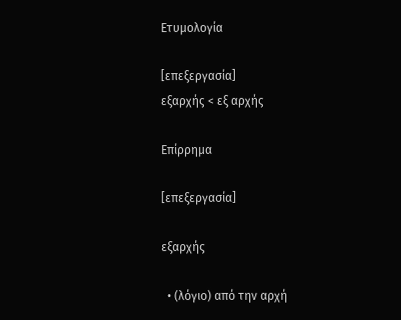Ετυμολογία

[επεξεργασία]
εξαρχής < εξ αρχής

Επίρρημα

[επεξεργασία]

εξαρχής

  • (λόγιο) από την αρχή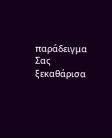παράδειγμα  Σας ξεκαθάρισα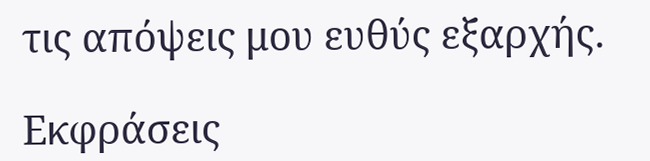τις απόψεις μου ευθύς εξαρχής.

Εκφράσεις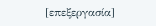[επεξεργασία]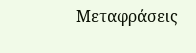Μεταφράσεις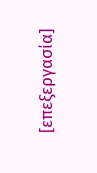[επεξεργασία]